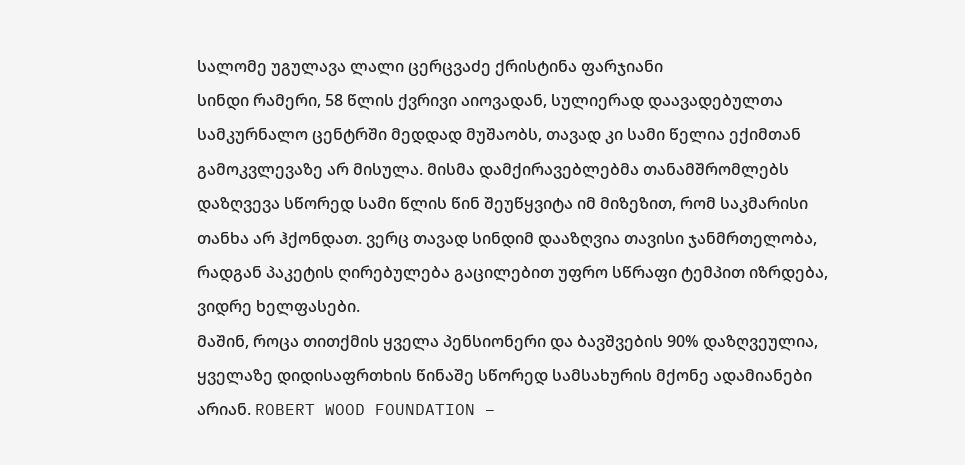სალომე უგულავა ლალი ცერცვაძე ქრისტინა ფარჯიანი
სინდი რამერი, 58 წლის ქვრივი აიოვადან, სულიერად დაავადებულთა სამკურნალო ცენტრში მედდად მუშაობს, თავად კი სამი წელია ექიმთან გამოკვლევაზე არ მისულა. მისმა დამქირავებლებმა თანამშრომლებს დაზღვევა სწორედ სამი წლის წინ შეუწყვიტა იმ მიზეზით, რომ საკმარისი თანხა არ ჰქონდათ. ვერც თავად სინდიმ დააზღვია თავისი ჯანმრთელობა, რადგან პაკეტის ღირებულება გაცილებით უფრო სწრაფი ტემპით იზრდება, ვიდრე ხელფასები.
მაშინ, როცა თითქმის ყველა პენსიონერი და ბავშვების 90% დაზღვეულია, ყველაზე დიდისაფრთხის წინაშე სწორედ სამსახურის მქონე ადამიანები არიან. ROBERT WOOD FOUNDATION –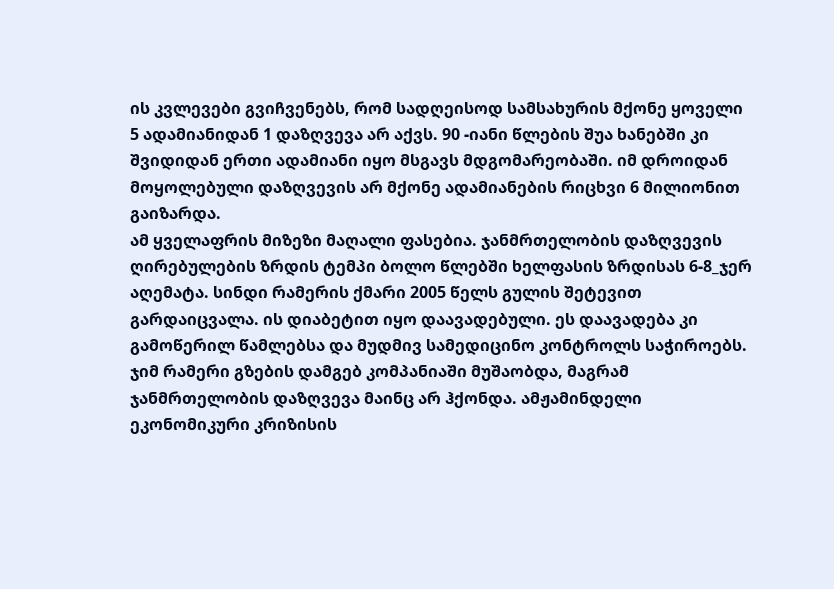ის კვლევები გვიჩვენებს, რომ სადღეისოდ სამსახურის მქონე ყოველი 5 ადამიანიდან 1 დაზღვევა არ აქვს. 90 -იანი წლების შუა ხანებში კი შვიდიდან ერთი ადამიანი იყო მსგავს მდგომარეობაში. იმ დროიდან მოყოლებული დაზღვევის არ მქონე ადამიანების რიცხვი 6 მილიონით გაიზარდა.
ამ ყველაფრის მიზეზი მაღალი ფასებია. ჯანმრთელობის დაზღვევის ღირებულების ზრდის ტემპი ბოლო წლებში ხელფასის ზრდისას 6-8_ჯერ აღემატა. სინდი რამერის ქმარი 2005 წელს გულის შეტევით გარდაიცვალა. ის დიაბეტით იყო დაავადებული. ეს დაავადება კი გამოწერილ წამლებსა და მუდმივ სამედიცინო კონტროლს საჭიროებს. ჯიმ რამერი გზების დამგებ კომპანიაში მუშაობდა, მაგრამ ჯანმრთელობის დაზღვევა მაინც არ ჰქონდა. ამჟამინდელი ეკონომიკური კრიზისის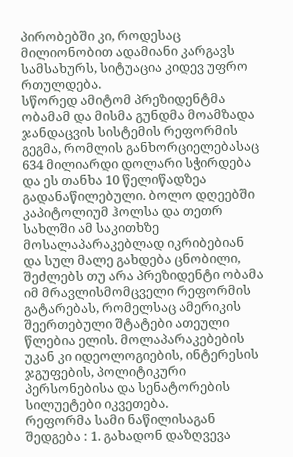პირობებში კი, როდესაც მილიონობით ადამიანი კარგავს სამსახურს, სიტუაცია კიდევ უფრო რთულდება.
სწორედ ამიტომ პრეზიდენტმა ობამამ და მისმა გუნდმა მოამზადა ჯანდაცვის სისტემის რეფორმის გეგმა, რომლის განხორციელებასაც 634 მილიარდი დოლარი სჭირდება და ეს თანხა 10 წელიწადზეა გადანაწილებული. ბოლო დღეებში კაპიტოლიუმ ჰოლსა და თეთრ სახლში ამ საკითხზე მოსალაპარაკებლად იკრიბებიან და სულ მალე გახდება ცნობილი, შეძლებს თუ არა პრეზიდენტი ობამა იმ მრავლისმომცველი რეფორმის გატარებას, რომელსაც ამერიკის შეერთებული შტატები ათეული წლებია ელის. მოლაპარაკებების უკან კი იდეოლოგიების, ინტერესის ჯგუფების, პოლიტიკური პერსონებისა და სენატორების სილუეტები იკვეთება.
რეფორმა სამი ნაწილისაგან შედგება : 1. გახადონ დაზღვევა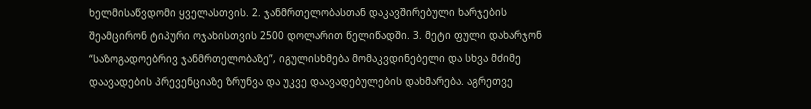ხელმისაწვდომი ყველასთვის. 2. ჯანმრთელობასთან დაკავშირებული ხარჯების შეამცირონ ტიპური ოჯახისთვის 2500 დოლარით წელიწადში. 3. მეტი ფული დახარჯონ “საზოგადოებრივ ჯანმრთელობაზე”, იგულისხმება მომაკვდინებელი და სხვა მძიმე დაავადების პრევენციაზე ზრუნვა და უკვე დაავადებულების დახმარება. აგრეთვე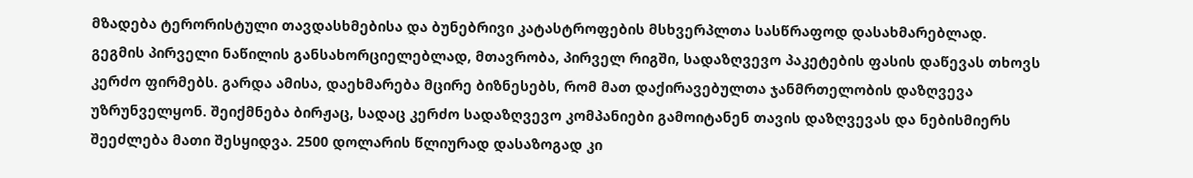მზადება ტერორისტული თავდასხმებისა და ბუნებრივი კატასტროფების მსხვერპლთა სასწრაფოდ დასახმარებლად.
გეგმის პირველი ნაწილის განსახორციელებლად, მთავრობა, პირველ რიგში, სადაზღვევო პაკეტების ფასის დაწევას თხოვს კერძო ფირმებს. გარდა ამისა, დაეხმარება მცირე ბიზნესებს, რომ მათ დაქირავებულთა ჯანმრთელობის დაზღვევა უზრუნველყონ. შეიქმნება ბირჟაც, სადაც კერძო სადაზღვევო კომპანიები გამოიტანენ თავის დაზღვევას და ნებისმიერს შეეძლება მათი შესყიდვა. 2500 დოლარის წლიურად დასაზოგად კი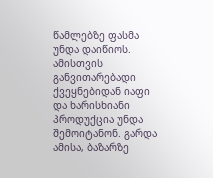წამლებზე ფასმა უნდა დაიწიოს. ამისთვის განვითარებადი ქვეყნებიდან იაფი და ხარისხიანი პროდუქცია უნდა შემოიტანონ. გარდა ამისა, ბაზარზე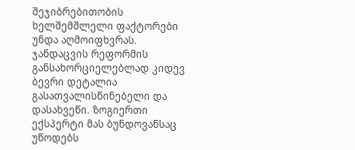შეჯიბრებითობის ხელშემშლელი ფაქტორები უნდა აღმოიფხვრას.
ჯანდაცვის რეფორმის განსახორციელებლად კიდევ ბევრი დეტალია გასათვალისწინებელი და დასახვეწი. ზოგიერთი ექსპერტი მას ბუნდოვანსაც უწოდებს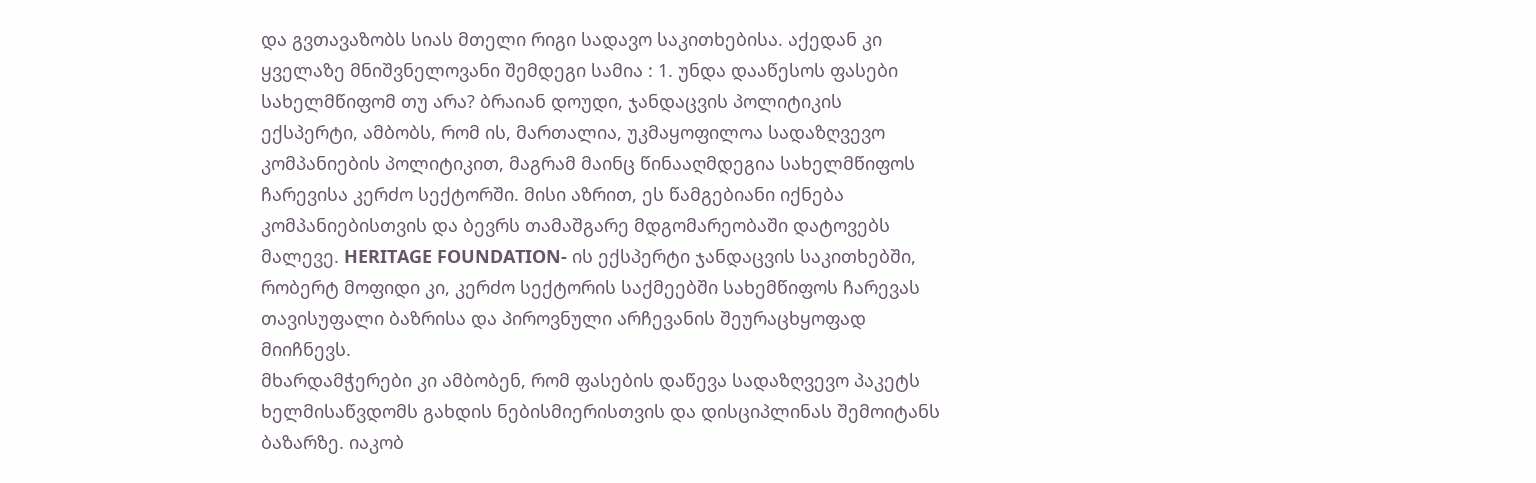და გვთავაზობს სიას მთელი რიგი სადავო საკითხებისა. აქედან კი ყველაზე მნიშვნელოვანი შემდეგი სამია : 1. უნდა დააწესოს ფასები სახელმწიფომ თუ არა? ბრაიან დოუდი, ჯანდაცვის პოლიტიკის ექსპერტი, ამბობს, რომ ის, მართალია, უკმაყოფილოა სადაზღვევო კომპანიების პოლიტიკით, მაგრამ მაინც წინააღმდეგია სახელმწიფოს ჩარევისა კერძო სექტორში. მისი აზრით, ეს წამგებიანი იქნება კომპანიებისთვის და ბევრს თამაშგარე მდგომარეობაში დატოვებს მალევე. HERITAGE FOUNDATION- ის ექსპერტი ჯანდაცვის საკითხებში, რობერტ მოფიდი კი, კერძო სექტორის საქმეებში სახემწიფოს ჩარევას თავისუფალი ბაზრისა და პიროვნული არჩევანის შეურაცხყოფად მიიჩნევს.
მხარდამჭერები კი ამბობენ, რომ ფასების დაწევა სადაზღვევო პაკეტს ხელმისაწვდომს გახდის ნებისმიერისთვის და დისციპლინას შემოიტანს ბაზარზე. იაკობ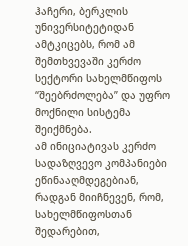ჰაჩერი, ბერკლის უნივერსიტეტიდან ამტკიცებს, რომ ამ შემთხვევაში კერძო სექტორი სახელმწიფოს “შეებრძოლება” და უფრო მოქნილი სისტემა შეიქმნება.
ამ ინიციატივას კერძო სადაზღვევო კომპანიები ეწინააღმდეგებიან, რადგან მიიჩნევენ, რომ, სახელმწიფოსთან შედარებით,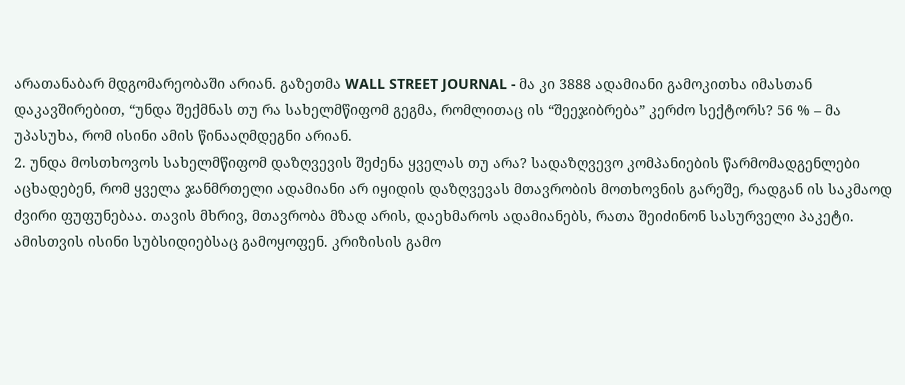არათანაბარ მდგომარეობაში არიან. გაზეთმა WALL STREET JOURNAL - მა კი 3888 ადამიანი გამოკითხა იმასთან დაკავშირებით, “უნდა შექმნას თუ რა სახელმწიფომ გეგმა, რომლითაც ის “შეეჯიბრება” კერძო სექტორს? 56 % – მა უპასუხა, რომ ისინი ამის წინააღმდეგნი არიან.
2. უნდა მოსთხოვოს სახელმწიფომ დაზღვევის შეძენა ყველას თუ არა? სადაზღვევო კომპანიების წარმომადგენლები აცხადებენ, რომ ყველა ჯანმრთელი ადამიანი არ იყიდის დაზღვევას მთავრობის მოთხოვნის გარეშე, რადგან ის საკმაოდ ძვირი ფუფუნებაა. თავის მხრივ, მთავრობა მზად არის, დაეხმაროს ადამიანებს, რათა შეიძინონ სასურველი პაკეტი. ამისთვის ისინი სუბსიდიებსაც გამოყოფენ. კრიზისის გამო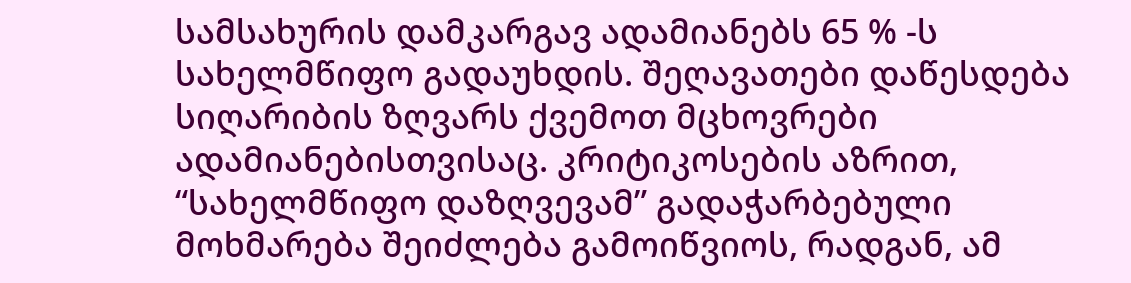სამსახურის დამკარგავ ადამიანებს 65 % -ს სახელმწიფო გადაუხდის. შეღავათები დაწესდება სიღარიბის ზღვარს ქვემოთ მცხოვრები ადამიანებისთვისაც. კრიტიკოსების აზრით, “სახელმწიფო დაზღვევამ” გადაჭარბებული მოხმარება შეიძლება გამოიწვიოს, რადგან, ამ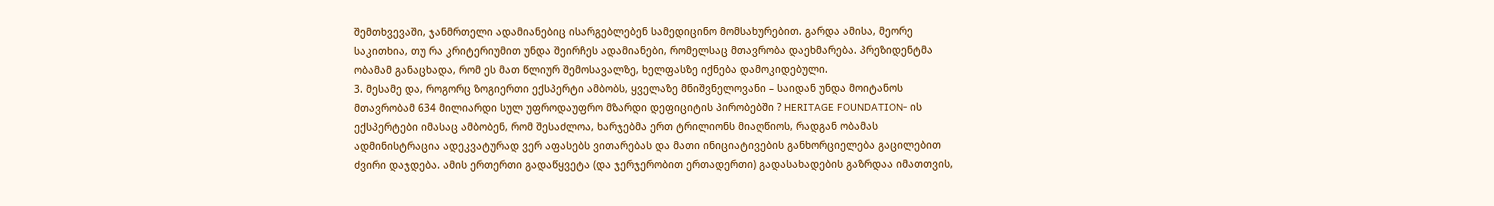შემთხვევაში, ჯანმრთელი ადამიანებიც ისარგებლებენ სამედიცინო მომსახურებით. გარდა ამისა, მეორე საკითხია, თუ რა კრიტერიუმით უნდა შეირჩეს ადამიანები, რომელსაც მთავრობა დაეხმარება. პრეზიდენტმა ობამამ განაცხადა, რომ ეს მათ წლიურ შემოსავალზე, ხელფასზე იქნება დამოკიდებული.
3. მესამე და, როგორც ზოგიერთი ექსპერტი ამბობს, ყველაზე მნიშვნელოვანი – საიდან უნდა მოიტანოს მთავრობამ 634 მილიარდი სულ უფროდაუფრო მზარდი დეფიციტის პირობებში ? HERITAGE FOUNDATION- ის ექსპერტები იმასაც ამბობენ, რომ შესაძლოა, ხარჯებმა ერთ ტრილიონს მიაღწიოს, რადგან ობამას ადმინისტრაცია ადეკვატურად ვერ აფასებს ვითარებას და მათი ინიციატივების განხორციელება გაცილებით ძვირი დაჯდება. ამის ერთერთი გადაწყვეტა (და ჯერჯერობით ერთადერთი) გადასახადების გაზრდაა იმათთვის,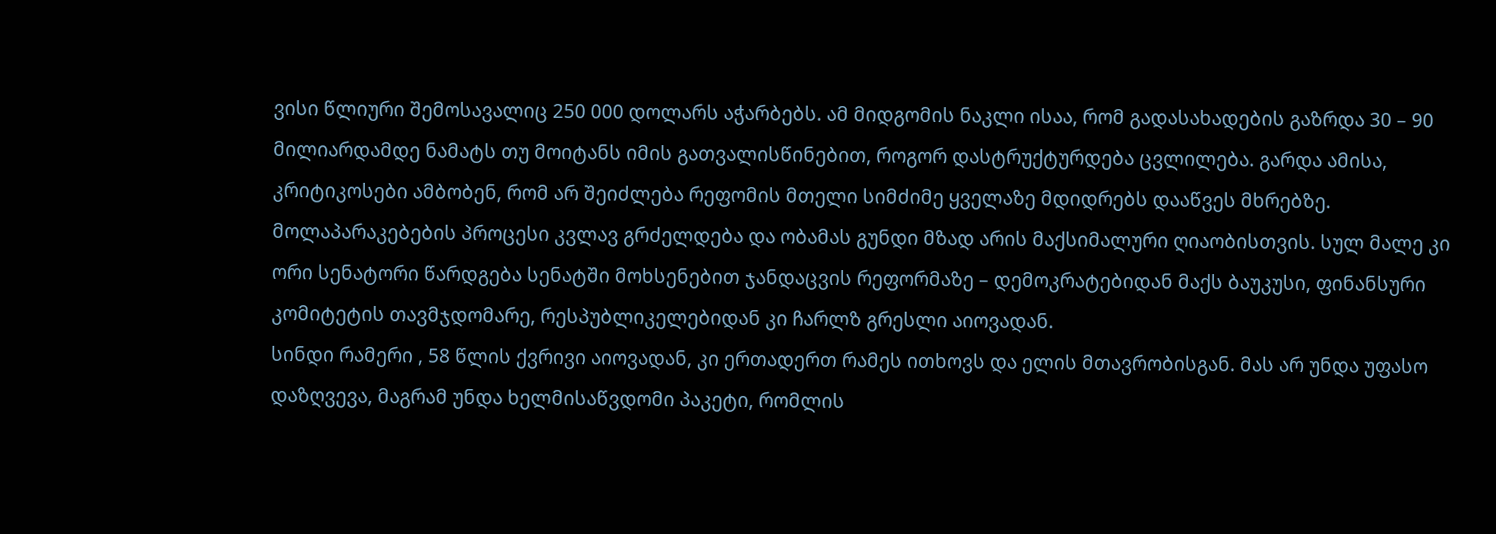ვისი წლიური შემოსავალიც 250 000 დოლარს აჭარბებს. ამ მიდგომის ნაკლი ისაა, რომ გადასახადების გაზრდა 30 – 90 მილიარდამდე ნამატს თუ მოიტანს იმის გათვალისწინებით, როგორ დასტრუქტურდება ცვლილება. გარდა ამისა, კრიტიკოსები ამბობენ, რომ არ შეიძლება რეფომის მთელი სიმძიმე ყველაზე მდიდრებს დააწვეს მხრებზე.
მოლაპარაკებების პროცესი კვლავ გრძელდება და ობამას გუნდი მზად არის მაქსიმალური ღიაობისთვის. სულ მალე კი ორი სენატორი წარდგება სენატში მოხსენებით ჯანდაცვის რეფორმაზე – დემოკრატებიდან მაქს ბაუკუსი, ფინანსური კომიტეტის თავმჯდომარე, რესპუბლიკელებიდან კი ჩარლზ გრესლი აიოვადან.
სინდი რამერი , 58 წლის ქვრივი აიოვადან, კი ერთადერთ რამეს ითხოვს და ელის მთავრობისგან. მას არ უნდა უფასო დაზღვევა, მაგრამ უნდა ხელმისაწვდომი პაკეტი, რომლის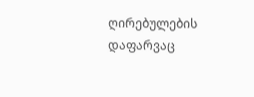ღირებულების დაფარვაც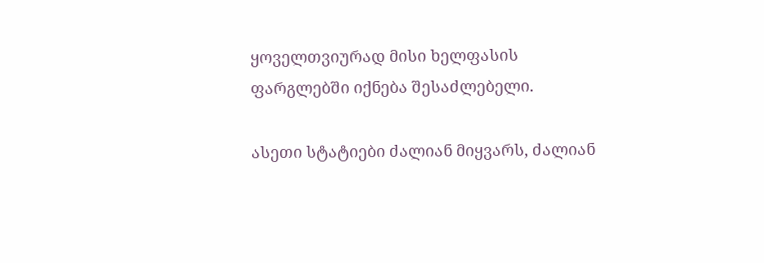ყოველთვიურად მისი ხელფასის ფარგლებში იქნება შესაძლებელი.

ასეთი სტატიები ძალიან მიყვარს, ძალიან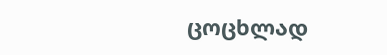ცოცხლად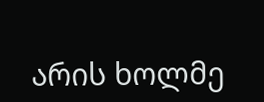არის ხოლმე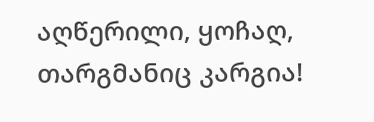აღწერილი, ყოჩაღ, თარგმანიც კარგია!